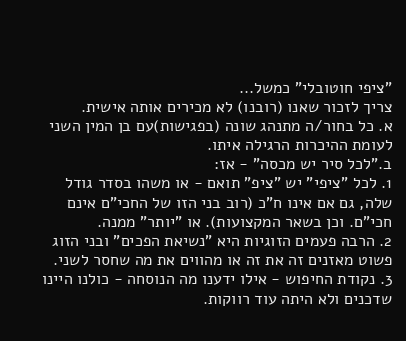"ציפי חוטובלי" כמשל...
צריך לזכור שאנו (רובנו) לא מכירים אותה אישית.
א. כל בחור/ה מתנהג שונה (בפגישות)עם בן המין השני לעומת ההיכרות הרגילה איתו.
ב."לכל סיר יש מכסה" - אז:
1. לכל "ציפי" יש "ציפ" תואם - או משהו בסדר גודל שלה, גם אם אינו ח"כ (רוב בני הזו של החכי"ם אינם חכי"ם. וכן בשאר המקצועות). או "יותר" ממנה.
2. הרבה פעמים הזוגיות היא "נשיאת הפכים" ובני הזוג פשוט מאזנים זה את זה או מהווים את מה שחסר לשני.
3. נקודת החיפוש - אילו ידענו מה הנוסחה - כולנו היינו שדכנים ולא היתה עוד רווקות.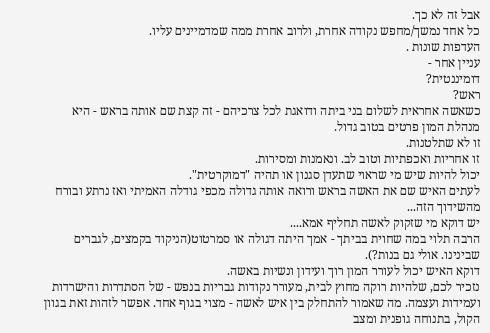אבל זה לא כך.
כל אחד נמשך/מחפש נקודה אחרת, ולרוב אחרת ממה שמדמיינים עליו.
העדפות שונות .
עניין אחר -
דומיננטית?
ראש?
כשאשה אחראית לשלום בני ביתה ודואגת לכל צרכיהם - זה קצת שם אותה בראש - היא מנהלת המון פרטים בטוב גדול.
זו לא שתלטנות.
זו אחריות ואכפתיות וטוב לב. ונאמנות ומסירות.
יכול להיות שיש מי שראוי שתעדן סגנון או תהיה "דמוקרטית".
לעתים האיש שם את האשה בראש ורואה אותה גדולה מכפי גודלה האמיתי ואז נרתע ובורח מהשידוך הזה...
יש דוקא מי שזקוק לאשה תחליף אמא....
הרבה תלוי במה שחוית בביתך - אמך היתה דגולה או סמרטוט(הניקוד בקמצים, לגברים שבינינו. אולי גם בנות?).
דוקא האיש יכול לעורר המון רוך ועידון ונשיות באשה.
נזכיר לכם, שלהיות רוקה מחוץ לבית, מעורר נקודות גבריות בנפש - של הסתדרות והישרדות ועמידות ועצמה. מה שאמור להתחלק בין איש לאשה - מצוי בגוף אחד. אפשר לזהות זאת בגוון הקול, בתנוחה גופנית ומצב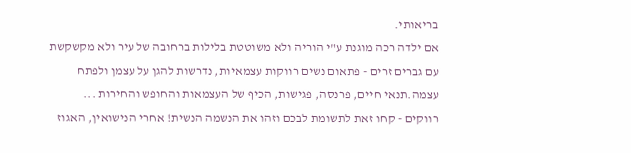בריאותי.
אם ילדה רכה מוגנת ע"י הוריה ולא משוטטת בלילות ברחובה של עיר ולא מקשקשת עם גברים זרים - פתאום נשים רווקות עצמאיות, נדרשות להגן על עצמן ולפתח עצמה.תנאי חיים, פרנסה, פגישות, הכיף של העצמאות והחופש והחירות ...
רווקים - קחו זאת לתשומת לבכם וזהו את הנשמה הנשית! אחרי הנישואין, האגוז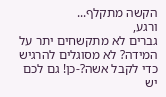הקשה מתקלף...
ורגע,
גברים לא מתקשחים יתר על המידה? לא מסוגלים להרגיש כדי לקבל אשה?-כן! גם לכם יש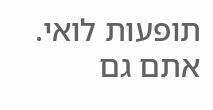תופעות לואי. אתם גם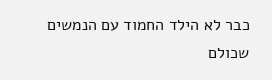כבר לא הילד החמוד עם הנמשים שכולם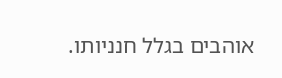אוהבים בגלל חנניותו.